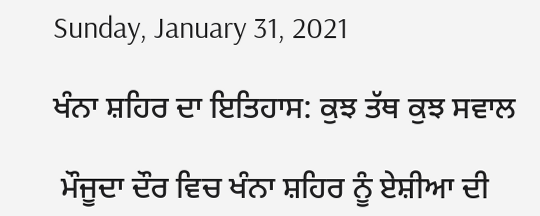Sunday, January 31, 2021

ਖੰਨਾ ਸ਼ਹਿਰ ਦਾ ਇਤਿਹਾਸ: ਕੁਝ ਤੱਥ ਕੁਝ ਸਵਾਲ

 ਮੌਜੂਦਾ ਦੌਰ ਵਿਚ ਖੰਨਾ ਸ਼ਹਿਰ ਨੂੰ ਏਸ਼ੀਆ ਦੀ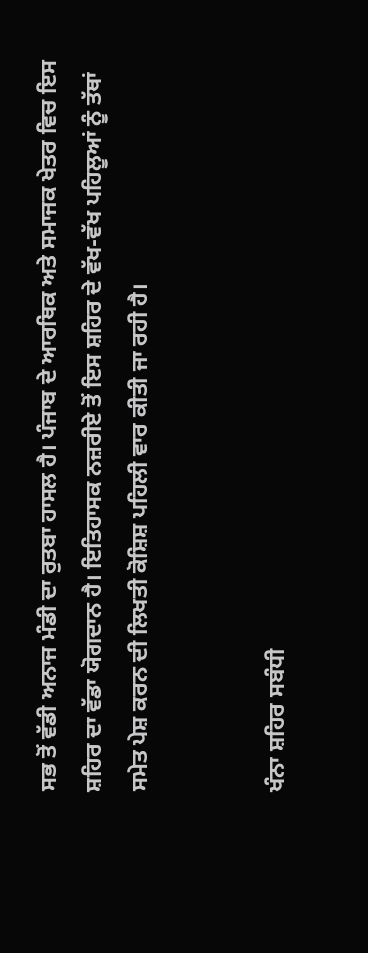ਸਭ ਤੋਂ ਵੱਡੀ ਅਨਾਜ ਮੰਡੀ ਦਾ ਰੁਤਬਾ ਹਾਸਲ ਹੈ। ਪੰਜਾਬ ਦੇ ਆਰਥਿਕ ਅਤੇ ਸਮਾਜਕ ਖੇਤਰ ਵਿਚ ਇਸ ਸ਼ਹਿਰ ਦਾ ਵੱਡਾ ਯੋਗਦਾਨ ਹੈ। ਇਤਿਹਾਸਕ ਨਜ਼ਰੀਏ ਤੋਂ ਇਸ ਸ਼ਹਿਰ ਦੇ ਵੱਖ-ਵੱਖ ਪਹਿਲੂਆਂ ਨੂੰ ਤੱਥਾਂ ਸਮੇਤ ਪੇਸ਼ ਕਰਨ ਦੀ ਲਿਖਤੀ ਕੋਸ਼ਿਸ਼ ਪਹਿਲੀ ਵਾਰ ਕੀਤੀ ਜਾ ਰਹੀ ਹੈ।


ਖੰਨਾ ਸ਼ਹਿਰ ਸਬੰਧੀ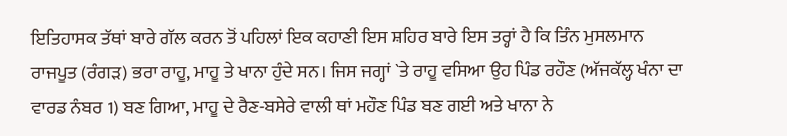ਇਤਿਹਾਸਕ ਤੱਥਾਂ ਬਾਰੇ ਗੱਲ ਕਰਨ ਤੋਂ ਪਹਿਲਾਂ ਇਕ ਕਹਾਣੀ ਇਸ ਸ਼ਹਿਰ ਬਾਰੇ ਇਸ ਤਰ੍ਹਾਂ ਹੈ ਕਿ ਤਿੰਨ ਮੁਸਲਮਾਨ ਰਾਜਪੂਤ (ਰੰਗੜ) ਭਰਾ ਰਾਹੂ, ਮਾਹੂ ਤੇ ਖਾਨਾ ਹੁੰਦੇ ਸਨ। ਜਿਸ ਜਗ੍ਹਾਂ `ਤੇ ਰਾਹੂ ਵਸਿਆ ਉਹ ਪਿੰਡ ਰਹੌਣ (ਅੱਜਕੱਲ੍ਹ ਖੰਨਾ ਦਾ ਵਾਰਡ ਨੰਬਰ 1) ਬਣ ਗਿਆ, ਮਾਹੂ ਦੇ ਰੈਣ-ਬਸੇਰੇ ਵਾਲੀ ਥਾਂ ਮਹੌਣ ਪਿੰਡ ਬਣ ਗਈ ਅਤੇ ਖਾਨਾ ਨੇ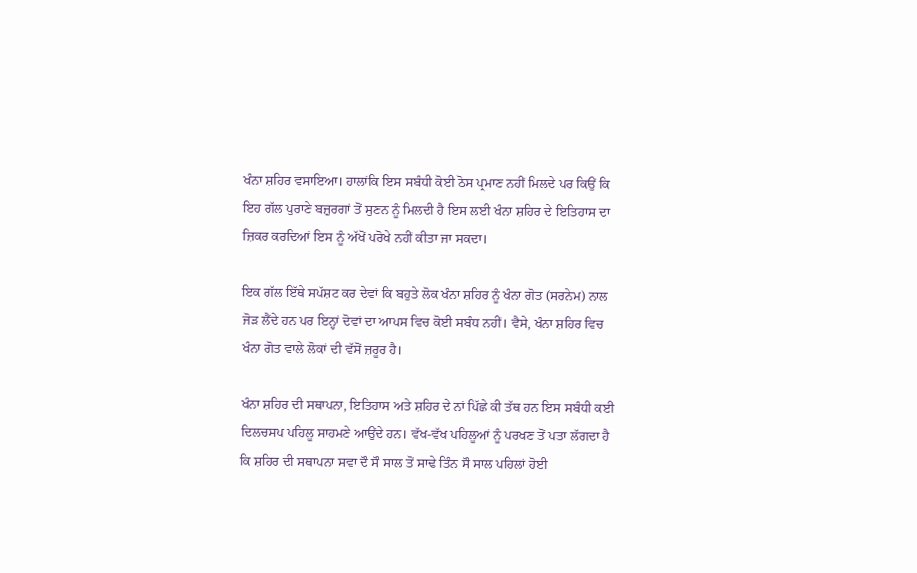ਖੰਨਾ ਸ਼ਹਿਰ ਵਸਾਇਆ। ਹਾਲਾਂਕਿ ਇਸ ਸਬੰਧੀ ਕੋਈ ਠੋਸ ਪ੍ਰਮਾਣ ਨਹੀਂ ਮਿਲਦੇ ਪਰ ਕਿਉਂ ਕਿ ਇਹ ਗੱਲ ਪੁਰਾਣੇ ਬਜ਼ੁਰਗਾਂ ਤੋਂ ਸੁਣਨ ਨੂੰ ਮਿਲਦੀ ਹੈ ਇਸ ਲਈ ਖੰਨਾ ਸ਼ਹਿਰ ਦੇ ਇਤਿਹਾਸ ਦਾ ਜ਼ਿਕਰ ਕਰਦਿਆਂ ਇਸ ਨੂੰ ਅੱਖੋਂ ਪਰੋਖੇ ਨਹੀਂ ਕੀਤਾ ਜਾ ਸਕਦਾ।

ਇਕ ਗੱਲ ਇੱਥੇ ਸਪੱਸ਼ਟ ਕਰ ਦੇਵਾਂ ਕਿ ਬਹੁਤੇ ਲੋਕ ਖੰਨਾ ਸ਼ਹਿਰ ਨੂੰ ਖੰਨਾ ਗੋਤ (ਸਰਨੇਮ) ਨਾਲ ਜੋੜ ਲੈਂਦੇ ਹਨ ਪਰ ਇਨ੍ਹਾਂ ਦੋਵਾਂ ਦਾ ਆਪਸ ਵਿਚ ਕੋਈ ਸਬੰਧ ਨਹੀਂ। ਵੈਸੇ, ਖੰਨਾ ਸ਼ਹਿਰ ਵਿਚ ਖੰਨਾ ਗੋਤ ਵਾਲੇ ਲੋਕਾਂ ਦੀ ਵੱਸੋਂ ਜ਼ਰੂਰ ਹੈ।

ਖੰਨਾ ਸ਼ਹਿਰ ਦੀ ਸਥਾਪਨਾ, ਇਤਿਹਾਸ ਅਤੇ ਸ਼ਹਿਰ ਦੇ ਨਾਂ ਪਿੱਛੇ ਕੀ ਤੱਥ ਹਨ ਇਸ ਸਬੰਧੀ ਕਈ ਦਿਲਚਸਪ ਪਹਿਲੂ ਸਾਹਮਣੇ ਆਉਂਦੇ ਹਨ। ਵੱਖ-ਵੱਖ ਪਹਿਲੂਆਂ ਨੂੰ ਪਰਖਣ ਤੋਂ ਪਤਾ ਲੱਗਦਾ ਹੈ ਕਿ ਸ਼ਹਿਰ ਦੀ ਸਥਾਪਨਾ ਸਵਾ ਦੌ ਸੌ ਸਾਲ ਤੋਂ ਸਾਢੇ ਤਿੰਨ ਸੌ ਸਾਲ ਪਹਿਲਾਂ ਹੋਈ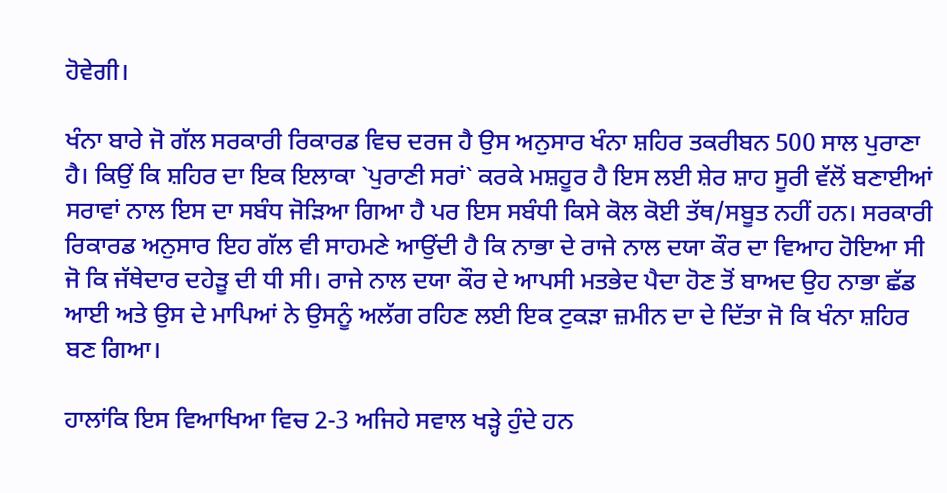ਹੋਵੇਗੀ।

ਖੰਨਾ ਬਾਰੇ ਜੋ ਗੱਲ ਸਰਕਾਰੀ ਰਿਕਾਰਡ ਵਿਚ ਦਰਜ ਹੈ ਉਸ ਅਨੁਸਾਰ ਖੰਨਾ ਸ਼ਹਿਰ ਤਕਰੀਬਨ 500 ਸਾਲ ਪੁਰਾਣਾ ਹੈ। ਕਿਉਂ ਕਿ ਸ਼ਹਿਰ ਦਾ ਇਕ ਇਲਾਕਾ `ਪੁਰਾਣੀ ਸਰਾਂ` ਕਰਕੇ ਮਸ਼ਹੂਰ ਹੈ ਇਸ ਲਈ ਸ਼ੇਰ ਸ਼ਾਹ ਸੂਰੀ ਵੱਲੋਂ ਬਣਾਈਆਂ ਸਰਾਵਾਂ ਨਾਲ ਇਸ ਦਾ ਸਬੰਧ ਜੋੜਿਆ ਗਿਆ ਹੈ ਪਰ ਇਸ ਸਬੰਧੀ ਕਿਸੇ ਕੋਲ ਕੋਈ ਤੱਥ/ਸਬੂਤ ਨਹੀਂ ਹਨ। ਸਰਕਾਰੀ ਰਿਕਾਰਡ ਅਨੁਸਾਰ ਇਹ ਗੱਲ ਵੀ ਸਾਹਮਣੇ ਆਉਂਦੀ ਹੈ ਕਿ ਨਾਭਾ ਦੇ ਰਾਜੇ ਨਾਲ ਦਯਾ ਕੌਰ ਦਾ ਵਿਆਹ ਹੋਇਆ ਸੀ ਜੋ ਕਿ ਜੱਥੇਦਾਰ ਦਹੇੜੂ ਦੀ ਧੀ ਸੀ। ਰਾਜੇ ਨਾਲ ਦਯਾ ਕੌਰ ਦੇ ਆਪਸੀ ਮਤਭੇਦ ਪੈਦਾ ਹੋਣ ਤੋਂ ਬਾਅਦ ਉਹ ਨਾਭਾ ਛੱਡ ਆਈ ਅਤੇ ਉਸ ਦੇ ਮਾਪਿਆਂ ਨੇ ਉਸਨੂੰ ਅਲੱਗ ਰਹਿਣ ਲਈ ਇਕ ਟੁਕੜਾ ਜ਼ਮੀਨ ਦਾ ਦੇ ਦਿੱਤਾ ਜੋ ਕਿ ਖੰਨਾ ਸ਼ਹਿਰ ਬਣ ਗਿਆ।

ਹਾਲਾਂਕਿ ਇਸ ਵਿਆਖਿਆ ਵਿਚ 2-3 ਅਜਿਹੇ ਸਵਾਲ ਖੜ੍ਹੇ ਹੁੰਦੇ ਹਨ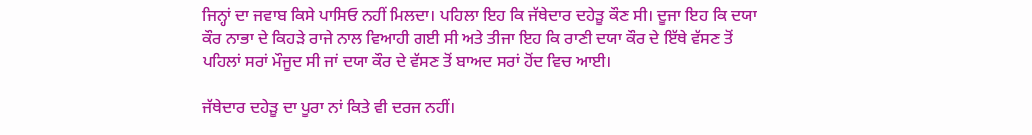ਜਿਨ੍ਹਾਂ ਦਾ ਜਵਾਬ ਕਿਸੇ ਪਾਸਿਓ ਨਹੀਂ ਮਿਲਦਾ। ਪਹਿਲਾ ਇਹ ਕਿ ਜੱਥੇਦਾਰ ਦਹੇੜੂ ਕੌਣ ਸੀ। ਦੂਜਾ ਇਹ ਕਿ ਦਯਾ ਕੌਰ ਨਾਭਾ ਦੇ ਕਿਹੜੇ ਰਾਜੇ ਨਾਲ ਵਿਆਹੀ ਗਈ ਸੀ ਅਤੇ ਤੀਜਾ ਇਹ ਕਿ ਰਾਣੀ ਦਯਾ ਕੌਰ ਦੇ ਇੱਥੇ ਵੱਸਣ ਤੋਂ ਪਹਿਲਾਂ ਸਰਾਂ ਮੌਜੂਦ ਸੀ ਜਾਂ ਦਯਾ ਕੌਰ ਦੇ ਵੱਸਣ ਤੋਂ ਬਾਅਦ ਸਰਾਂ ਹੋਂਦ ਵਿਚ ਆਈ।

ਜੱਥੇਦਾਰ ਦਹੇੜੂ ਦਾ ਪੂਰਾ ਨਾਂ ਕਿਤੇ ਵੀ ਦਰਜ ਨਹੀਂ।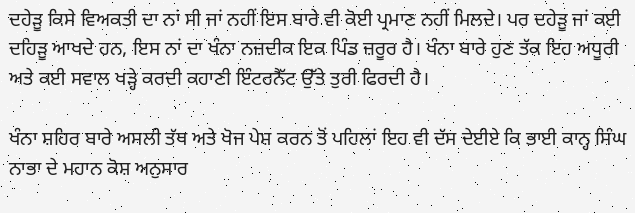ਦਹੇੜੂ ਕਿਸੇ ਵਿਅਕਤੀ ਦਾ ਨਾਂ ਸੀ ਜਾਂ ਨਹੀਂ ਇਸ ਬਾਰੇ ਵੀ ਕੋਈ ਪ੍ਰਮਾਣ ਨਹੀਂ ਮਿਲਦੇ। ਪਰ ਦਹੇੜੂ ਜਾਂ ਕਈ ਦਹਿੜੂ ਆਖਦੇ ਹਨ, ਇਸ ਨਾਂ ਦਾ ਖੰਨਾ ਨਜ਼ਦੀਕ ਇਕ ਪਿੰਡ ਜ਼ਰੂਰ ਹੈ। ਖੰਨਾ ਬਾਰੇ ਹੁਣ ਤੱਕ ਇਹ ਅਧੂਰੀ ਅਤੇ ਕਈ ਸਵਾਲ ਖੜ੍ਹੇ ਕਰਦੀ ਕਹਾਣੀ ਇੰਟਰਨੈੱਟ ਉੱਤੇ ਤੁਰੀ ਫਿਰਦੀ ਹੈ।

ਖੰਨਾ ਸ਼ਹਿਰ ਬਾਰੇ ਅਸਲੀ ਤੱਥ ਅਤੇ ਖੋਜ ਪੇਸ਼ ਕਰਨ ਤੋਂ ਪਹਿਲਾਂ ਇਹ ਵੀ ਦੱਸ ਦੇਈਏ ਕਿ ਭਾਈ ਕਾਨ੍ਹ ਸਿੰਘ ਨਾਭਾ ਦੇ ਮਹਾਨ ਕੋਸ਼ ਅਨੁਸਾਰ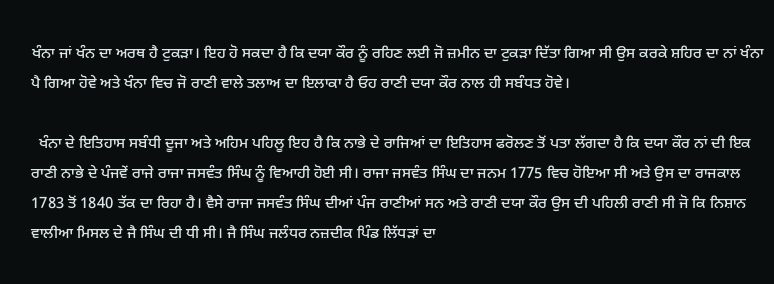ਖੰਨਾ ਜਾਂ ਖੰਨ ਦਾ ਅਰਥ ਹੈ ਟੁਕੜਾ। ਇਹ ਹੋ ਸਕਦਾ ਹੈ ਕਿ ਦਯਾ ਕੌਰ ਨੂੰ ਰਹਿਣ ਲਈ ਜੋ ਜ਼ਮੀਨ ਦਾ ਟੁਕੜਾ ਦਿੱਤਾ ਗਿਆ ਸੀ ਉਸ ਕਰਕੇ ਸ਼ਹਿਰ ਦਾ ਨਾਂ ਖੰਨਾ ਪੈ ਗਿਆ ਹੋਵੇ ਅਤੇ ਖੰਨਾ ਵਿਚ ਜੋ ਰਾਣੀ ਵਾਲੇ ਤਲਾਅ ਦਾ ਇਲਾਕਾ ਹੈ ਓਹ ਰਾਣੀ ਦਯਾ ਕੌਰ ਨਾਲ ਹੀ ਸਬੰਧਤ ਹੋਵੇ।

  ਖੰਨਾ ਦੇ ਇਤਿਹਾਸ ਸਬੰਧੀ ਦੂਜਾ ਅਤੇ ਅਹਿਮ ਪਹਿਲੂ ਇਹ ਹੈ ਕਿ ਨਾਭੇ ਦੇ ਰਾਜਿਆਂ ਦਾ ਇਤਿਹਾਸ ਫਰੋਲਣ ਤੋਂ ਪਤਾ ਲੱਗਦਾ ਹੈ ਕਿ ਦਯਾ ਕੌਰ ਨਾਂ ਦੀ ਇਕ ਰਾਣੀ ਨਾਭੇ ਦੇ ਪੰਜਵੇਂ ਰਾਜੇ ਰਾਜਾ ਜਸਵੰਤ ਸਿੰਘ ਨੂੰ ਵਿਆਹੀ ਹੋਈ ਸੀ। ਰਾਜਾ ਜਸਵੰਤ ਸਿੰਘ ਦਾ ਜਨਮ 1775 ਵਿਚ ਹੋਇਆ ਸੀ ਅਤੇ ਉਸ ਦਾ ਰਾਜਕਾਲ 1783 ਤੋਂ 1840 ਤੱਕ ਦਾ ਰਿਹਾ ਹੈ। ਵੈਸੇ ਰਾਜਾ ਜਸਵੰਤ ਸਿੰਘ ਦੀਆਂ ਪੰਜ ਰਾਣੀਆਂ ਸਨ ਅਤੇ ਰਾਣੀ ਦਯਾ ਕੌਰ ਉਸ ਦੀ ਪਹਿਲੀ ਰਾਣੀ ਸੀ ਜੋ ਕਿ ਨਿਸ਼ਾਨ ਵਾਲੀਆ ਮਿਸਲ ਦੇ ਜੈ ਸਿੰਘ ਦੀ ਧੀ ਸੀ। ਜੈ ਸਿੰਘ ਜਲੰਧਰ ਨਜ਼ਦੀਕ ਪਿੰਡ ਲਿੱਧੜਾਂ ਦਾ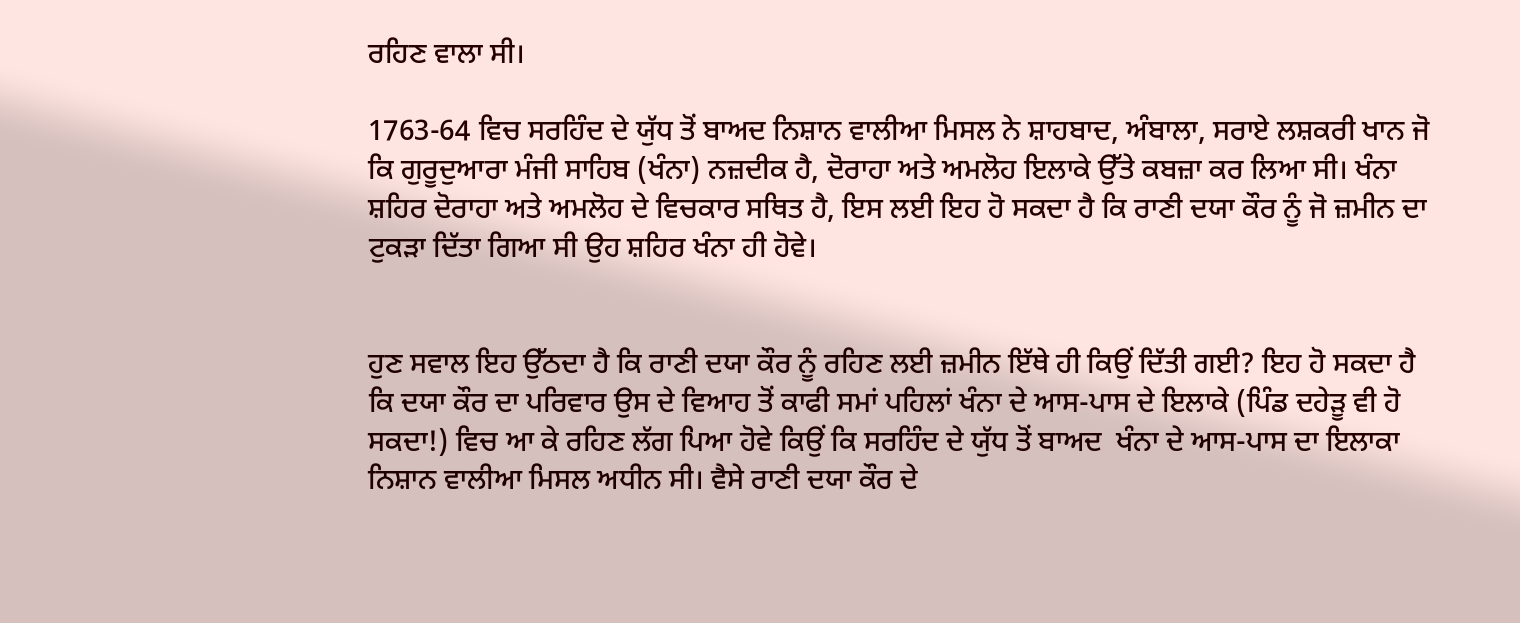ਰਹਿਣ ਵਾਲਾ ਸੀ।

1763-64 ਵਿਚ ਸਰਹਿੰਦ ਦੇ ਯੁੱਧ ਤੋਂ ਬਾਅਦ ਨਿਸ਼ਾਨ ਵਾਲੀਆ ਮਿਸਲ ਨੇ ਸ਼ਾਹਬਾਦ, ਅੰਬਾਲਾ, ਸਰਾਏ ਲਸ਼ਕਰੀ ਖਾਨ ਜੋ ਕਿ ਗੁਰੂਦੁਆਰਾ ਮੰਜੀ ਸਾਹਿਬ (ਖੰਨਾ) ਨਜ਼ਦੀਕ ਹੈ, ਦੋਰਾਹਾ ਅਤੇ ਅਮਲੋਹ ਇਲਾਕੇ ਉੱਤੇ ਕਬਜ਼ਾ ਕਰ ਲਿਆ ਸੀ। ਖੰਨਾ ਸ਼ਹਿਰ ਦੋਰਾਹਾ ਅਤੇ ਅਮਲੋਹ ਦੇ ਵਿਚਕਾਰ ਸਥਿਤ ਹੈ, ਇਸ ਲਈ ਇਹ ਹੋ ਸਕਦਾ ਹੈ ਕਿ ਰਾਣੀ ਦਯਾ ਕੌਰ ਨੂੰ ਜੋ ਜ਼ਮੀਨ ਦਾ ਟੁਕੜਾ ਦਿੱਤਾ ਗਿਆ ਸੀ ਉਹ ਸ਼ਹਿਰ ਖੰਨਾ ਹੀ ਹੋਵੇ।


ਹੁਣ ਸਵਾਲ ਇਹ ਉੱਠਦਾ ਹੈ ਕਿ ਰਾਣੀ ਦਯਾ ਕੌਰ ਨੂੰ ਰਹਿਣ ਲਈ ਜ਼ਮੀਨ ਇੱਥੇ ਹੀ ਕਿਉਂ ਦਿੱਤੀ ਗਈ? ਇਹ ਹੋ ਸਕਦਾ ਹੈ ਕਿ ਦਯਾ ਕੌਰ ਦਾ ਪਰਿਵਾਰ ਉਸ ਦੇ ਵਿਆਹ ਤੋਂ ਕਾਫੀ ਸਮਾਂ ਪਹਿਲਾਂ ਖੰਨਾ ਦੇ ਆਸ-ਪਾਸ ਦੇ ਇਲਾਕੇ (ਪਿੰਡ ਦਹੇੜੂ ਵੀ ਹੋ ਸਕਦਾ!) ਵਿਚ ਆ ਕੇ ਰਹਿਣ ਲੱਗ ਪਿਆ ਹੋਵੇ ਕਿਉਂ ਕਿ ਸਰਹਿੰਦ ਦੇ ਯੁੱਧ ਤੋਂ ਬਾਅਦ  ਖੰਨਾ ਦੇ ਆਸ-ਪਾਸ ਦਾ ਇਲਾਕਾ ਨਿਸ਼ਾਨ ਵਾਲੀਆ ਮਿਸਲ ਅਧੀਨ ਸੀ। ਵੈਸੇ ਰਾਣੀ ਦਯਾ ਕੌਰ ਦੇ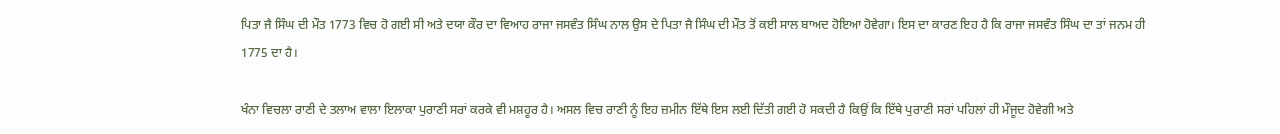ਪਿਤਾ ਜੈ ਸਿੰਘ ਦੀ ਮੌਤ 1773 ਵਿਚ ਹੋ ਗਈ ਸੀ ਅਤੇ ਦਯਾ ਕੌਰ ਦਾ ਵਿਆਹ ਰਾਜਾ ਜਸਵੰਤ ਸਿੰਘ ਨਾਲ ਉਸ ਦੇ ਪਿਤਾ ਜੈ ਸਿੰਘ ਦੀ ਮੌਤ ਤੋਂ ਕਈ ਸਾਲ ਬਾਅਦ ਹੋਇਆ ਹੋਵੇਗਾ। ਇਸ ਦਾ ਕਾਰਣ ਇਹ ਹੈ ਕਿ ਰਾਜਾ ਜਸਵੰਤ ਸਿੰਘ ਦਾ ਤਾਂ ਜਨਮ ਹੀ 1775 ਦਾ ਹੈ।

ਖੰਨਾ ਵਿਚਲਾ ਰਾਣੀ ਦੇ ਤਲਾਅ ਵਾਲਾ ਇਲਾਕਾ ਪੁਰਾਣੀ ਸਰਾਂ ਕਰਕੇ ਵੀ ਮਸ਼ਹੂਰ ਹੈ। ਅਸਲ ਵਿਚ ਰਾਣੀ ਨੂੰ ਇਹ ਜ਼ਮੀਨ ਇੱਥੇ ਇਸ ਲਈ ਦਿੱਤੀ ਗਈ ਹੋ ਸਕਦੀ ਹੈ ਕਿਉਂ ਕਿ ਇੱਥੇ ਪੁਰਾਣੀ ਸਰਾਂ ਪਹਿਲਾਂ ਹੀ ਮੌਜੂਦ ਹੋਵੇਗੀ ਅਤੇ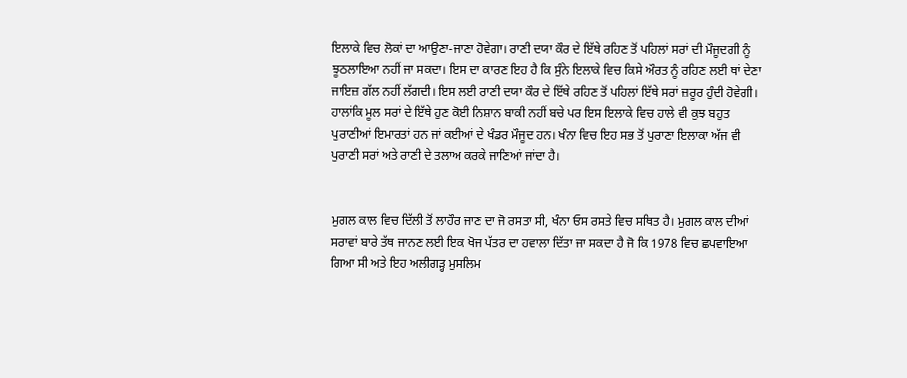ਇਲਾਕੇ ਵਿਚ ਲੋਕਾਂ ਦਾ ਆਉਣਾ-ਜਾਣਾ ਹੋਵੇਗਾ। ਰਾਣੀ ਦਯਾ ਕੌਰ ਦੇ ਇੱਥੇ ਰਹਿਣ ਤੋਂ ਪਹਿਲਾਂ ਸਰਾਂ ਦੀ ਮੌਜੂਦਗੀ ਨੂੰ ਝੂਠਲਾਇਆ ਨਹੀਂ ਜਾ ਸਕਦਾ। ਇਸ ਦਾ ਕਾਰਣ ਇਹ ਹੈ ਕਿ ਸੁੰਨੇ ਇਲਾਕੇ ਵਿਚ ਕਿਸੇ ਔਰਤ ਨੂੰ ਰਹਿਣ ਲਈ ਥਾਂ ਦੇਣਾ ਜਾਇਜ਼ ਗੱਲ ਨਹੀਂ ਲੱਗਦੀ। ਇਸ ਲਈ ਰਾਣੀ ਦਯਾ ਕੌਰ ਦੇ ਇੱਥੇ ਰਹਿਣ ਤੋਂ ਪਹਿਲਾਂ ਇੱਥੇ ਸਰਾਂ ਜ਼ਰੂਰ ਹੁੰਦੀ ਹੋਵੇਗੀ। ਹਾਲਾਂਕਿ ਮੂਲ ਸਰਾਂ ਦੇ ਇੱਥੇ ਹੁਣ ਕੋਈ ਨਿਸ਼ਾਨ ਬਾਕੀ ਨਹੀਂ ਬਚੇ ਪਰ ਇਸ ਇਲਾਕੇ ਵਿਚ ਹਾਲੇ ਵੀ ਕੁਝ ਬਹੁਤ ਪੁਰਾਣੀਆਂ ਇਮਾਰਤਾਂ ਹਨ ਜਾਂ ਕਈਆਂ ਦੇ ਖੰਡਰ ਮੌਜੂਦ ਹਨ। ਖੰਨਾ ਵਿਚ ਇਹ ਸਭ ਤੋਂ ਪੁਰਾਣਾ ਇਲਾਕਾ ਅੱਜ ਵੀ ਪੁਰਾਣੀ ਸਰਾਂ ਅਤੇ ਰਾਣੀ ਦੇ ਤਲਾਅ ਕਰਕੇ ਜਾਣਿਆਂ ਜਾਂਦਾ ਹੈ।


ਮੁਗਲ ਕਾਲ ਵਿਚ ਦਿੱਲੀ ਤੋਂ ਲਾਹੌਰ ਜਾਣ ਦਾ ਜੋ ਰਸਤਾ ਸੀ, ਖੰਨਾ ਓਸ ਰਸਤੇ ਵਿਚ ਸਥਿਤ ਹੈ। ਮੁਗਲ ਕਾਲ ਦੀਆਂ ਸਰਾਵਾਂ ਬਾਰੇ ਤੱਥ ਜਾਨਣ ਲਈ ਇਕ ਖੋਜ ਪੱਤਰ ਦਾ ਹਵਾਲਾ ਦਿੱਤਾ ਜਾ ਸਕਦਾ ਹੈ ਜੋ ਕਿ 1978 ਵਿਚ ਛਪਵਾਇਆ ਗਿਆ ਸੀ ਅਤੇ ਇਹ ਅਲੀਗੜ੍ਹ ਮੁਸਲਿਮ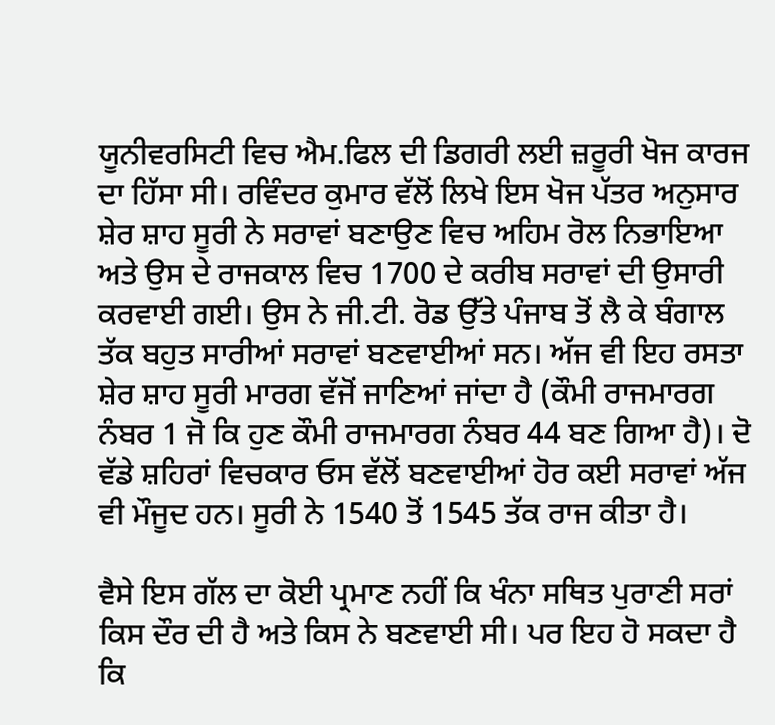ਯੂਨੀਵਰਸਿਟੀ ਵਿਚ ਐਮ.ਫਿਲ ਦੀ ਡਿਗਰੀ ਲਈ ਜ਼ਰੂਰੀ ਖੋਜ ਕਾਰਜ ਦਾ ਹਿੱਸਾ ਸੀ। ਰਵਿੰਦਰ ਕੁਮਾਰ ਵੱਲੋਂ ਲਿਖੇ ਇਸ ਖੋਜ ਪੱਤਰ ਅਨੁਸਾਰ ਸ਼ੇਰ ਸ਼ਾਹ ਸੂਰੀ ਨੇ ਸਰਾਵਾਂ ਬਣਾਉਣ ਵਿਚ ਅਹਿਮ ਰੋਲ ਨਿਭਾਇਆ ਅਤੇ ਉਸ ਦੇ ਰਾਜਕਾਲ ਵਿਚ 1700 ਦੇ ਕਰੀਬ ਸਰਾਵਾਂ ਦੀ ਉਸਾਰੀ ਕਰਵਾਈ ਗਈ। ਉਸ ਨੇ ਜੀ.ਟੀ. ਰੋਡ ਉੱਤੇ ਪੰਜਾਬ ਤੋਂ ਲੈ ਕੇ ਬੰਗਾਲ ਤੱਕ ਬਹੁਤ ਸਾਰੀਆਂ ਸਰਾਵਾਂ ਬਣਵਾਈਆਂ ਸਨ। ਅੱਜ ਵੀ ਇਹ ਰਸਤਾ ਸ਼ੇਰ ਸ਼ਾਹ ਸੂਰੀ ਮਾਰਗ ਵੱਜੋਂ ਜਾਣਿਆਂ ਜਾਂਦਾ ਹੈ (ਕੌਮੀ ਰਾਜਮਾਰਗ ਨੰਬਰ 1 ਜੋ ਕਿ ਹੁਣ ਕੌਮੀ ਰਾਜਮਾਰਗ ਨੰਬਰ 44 ਬਣ ਗਿਆ ਹੈ)। ਦੋ ਵੱਡੇ ਸ਼ਹਿਰਾਂ ਵਿਚਕਾਰ ਓਸ ਵੱਲੋਂ ਬਣਵਾਈਆਂ ਹੋਰ ਕਈ ਸਰਾਵਾਂ ਅੱਜ ਵੀ ਮੌਜੂਦ ਹਨ। ਸੂਰੀ ਨੇ 1540 ਤੋਂ 1545 ਤੱਕ ਰਾਜ ਕੀਤਾ ਹੈ।

ਵੈਸੇ ਇਸ ਗੱਲ ਦਾ ਕੋਈ ਪ੍ਰਮਾਣ ਨਹੀਂ ਕਿ ਖੰਨਾ ਸਥਿਤ ਪੁਰਾਣੀ ਸਰਾਂ ਕਿਸ ਦੌਰ ਦੀ ਹੈ ਅਤੇ ਕਿਸ ਨੇ ਬਣਵਾਈ ਸੀ। ਪਰ ਇਹ ਹੋ ਸਕਦਾ ਹੈ ਕਿ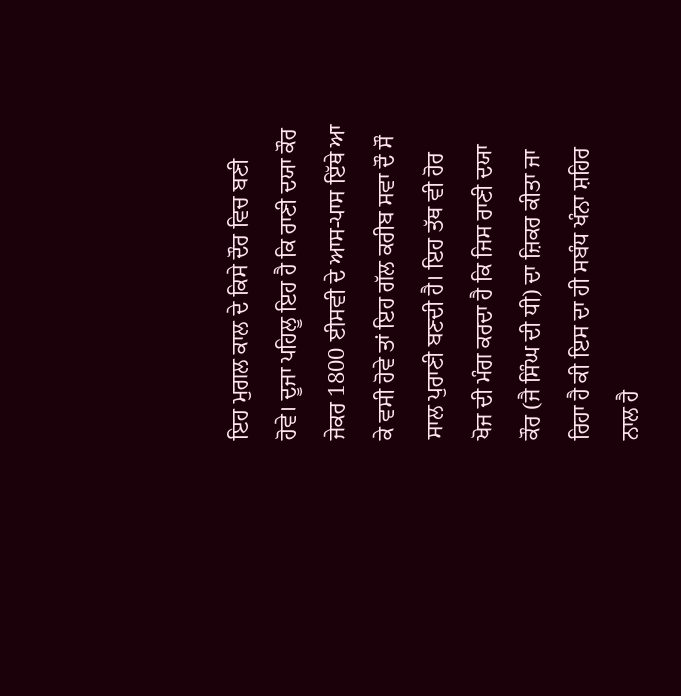ਇਹ ਮੁਗਲ ਕਾਲ ਦੇ ਕਿਸੇ ਦੌਰ ਵਿਚ ਬਣੀ ਹੋਵੇ। ਦੂਜਾ ਪਹਿਲੂ ਇਹ ਹੈ ਕਿ ਰਾਣੀ ਦਯਾ ਕੌਰ ਜੇਕਰ 1800 ਈਸਵੀ ਦੇ ਆਸ-ਪਾਸ ਇੱਥੇ ਆ ਕੇ ਵਸੀ ਹੋਵੇ ਤਾਂ ਇਹ ਗੱਲ ਕਰੀਬ ਸਵਾ ਦੌ ਸੌ ਸਾਲ ਪੁਰਾਣੀ ਬਣਦੀ ਹੈ। ਇਹ ਤੱਥ ਵੀ ਹੋਰ ਖੋਜ ਦੀ ਮੰਗ ਕਰਦਾ ਹੈ ਕਿ ਜਿਸ ਰਾਣੀ ਦਯਾ ਕੌਰ (ਜੈ ਸਿੰਘ ਦੀ ਧੀ) ਦਾ ਜ਼ਿਕਰ ਕੀਤਾ ਜਾ ਰਿਹਾ ਹੈ ਕੀ ਇਸ ਦਾ ਹੀ ਸਬੰਧ ਖੰਨਾ ਸ਼ਹਿਰ ਨਾਲ ਹੈ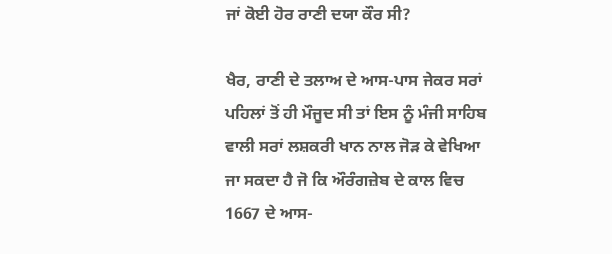ਜਾਂ ਕੋਈ ਹੋਰ ਰਾਣੀ ਦਯਾ ਕੌਰ ਸੀ?

ਖੈਰ, ਰਾਣੀ ਦੇ ਤਲਾਅ ਦੇ ਆਸ-ਪਾਸ ਜੇਕਰ ਸਰਾਂ ਪਹਿਲਾਂ ਤੋਂ ਹੀ ਮੌਜੂਦ ਸੀ ਤਾਂ ਇਸ ਨੂੰ ਮੰਜੀ ਸਾਹਿਬ ਵਾਲੀ ਸਰਾਂ ਲਸ਼ਕਰੀ ਖਾਨ ਨਾਲ ਜੋੜ ਕੇ ਵੇਖਿਆ ਜਾ ਸਕਦਾ ਹੈ ਜੋ ਕਿ ਔਰੰਗਜ਼ੇਬ ਦੇ ਕਾਲ ਵਿਚ 1667 ਦੇ ਆਸ-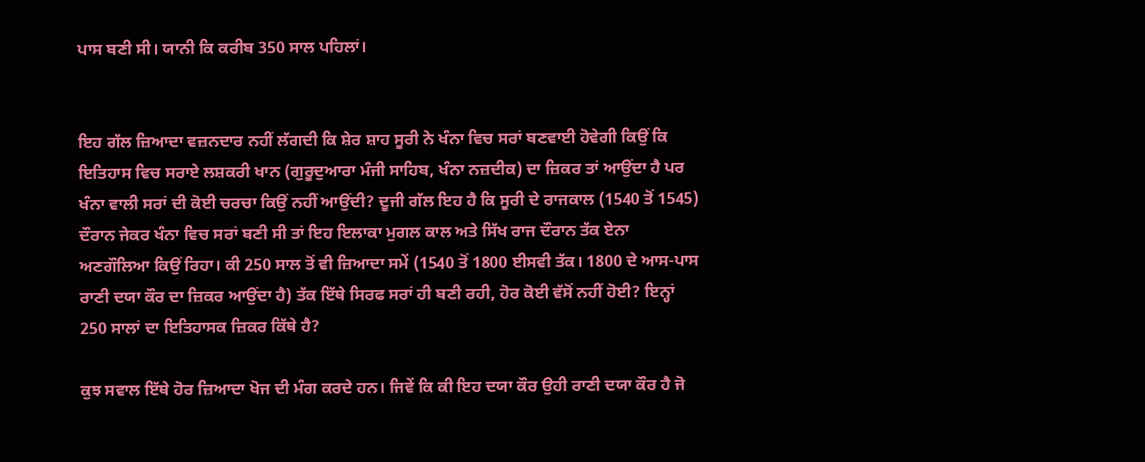ਪਾਸ ਬਣੀ ਸੀ। ਯਾਨੀ ਕਿ ਕਰੀਬ 350 ਸਾਲ ਪਹਿਲਾਂ।


ਇਹ ਗੱਲ ਜ਼ਿਆਦਾ ਵਜ਼ਨਦਾਰ ਨਹੀਂ ਲੱਗਦੀ ਕਿ ਸ਼ੇਰ ਸ਼ਾਹ ਸੂਰੀ ਨੇ ਖੰਨਾ ਵਿਚ ਸਰਾਂ ਬਣਵਾਈ ਹੋਵੇਗੀ ਕਿਉਂ ਕਿ ਇਤਿਹਾਸ ਵਿਚ ਸਰਾਏ ਲਸ਼ਕਰੀ ਖਾਨ (ਗੁਰੂਦੁਆਰਾ ਮੰਜੀ ਸਾਹਿਬ, ਖੰਨਾ ਨਜ਼ਦੀਕ) ਦਾ ਜ਼ਿਕਰ ਤਾਂ ਆਉਂਦਾ ਹੈ ਪਰ ਖੰਨਾ ਵਾਲੀ ਸਰਾਂ ਦੀ ਕੋਈ ਚਰਚਾ ਕਿਉਂ ਨਹੀਂ ਆਉਂਦੀ? ਦੂਜੀ ਗੱਲ ਇਹ ਹੈ ਕਿ ਸੂਰੀ ਦੇ ਰਾਜਕਾਲ (1540 ਤੋਂ 1545) ਦੌਰਾਨ ਜੇਕਰ ਖੰਨਾ ਵਿਚ ਸਰਾਂ ਬਣੀ ਸੀ ਤਾਂ ਇਹ ਇਲਾਕਾ ਮੁਗਲ ਕਾਲ ਅਤੇ ਸਿੱਖ ਰਾਜ ਦੌਰਾਨ ਤੱਕ ਏਨਾ ਅਣਗੌਲਿਆ ਕਿਉਂ ਰਿਹਾ। ਕੀ 250 ਸਾਲ ਤੋਂ ਵੀ ਜ਼ਿਆਦਾ ਸਮੇਂ (1540 ਤੋਂ 1800 ਈਸਵੀ ਤੱਕ। 1800 ਦੇ ਆਸ-ਪਾਸ ਰਾਣੀ ਦਯਾ ਕੌਰ ਦਾ ਜ਼ਿਕਰ ਆਉਂਦਾ ਹੈ) ਤੱਕ ਇੱਥੇ ਸਿਰਫ ਸਰਾਂ ਹੀ ਬਣੀ ਰਹੀ, ਹੋਰ ਕੋਈ ਵੱਸੋਂ ਨਹੀਂ ਹੋਈ? ਇਨ੍ਹਾਂ 250 ਸਾਲਾਂ ਦਾ ਇਤਿਹਾਸਕ ਜ਼ਿਕਰ ਕਿੱਥੇ ਹੈ?

ਕੁਝ ਸਵਾਲ ਇੱਥੇ ਹੋਰ ਜ਼ਿਆਦਾ ਖੋਜ ਦੀ ਮੰਗ ਕਰਦੇ ਹਨ। ਜਿਵੇਂ ਕਿ ਕੀ ਇਹ ਦਯਾ ਕੌਰ ਉਹੀ ਰਾਣੀ ਦਯਾ ਕੌਰ ਹੈ ਜੋ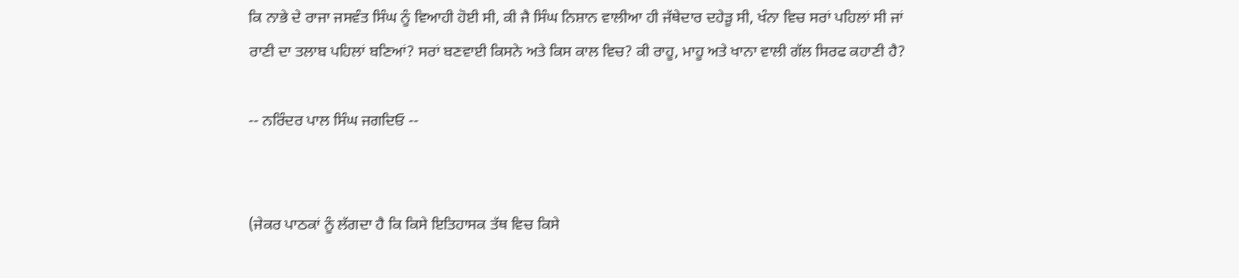ਕਿ ਨਾਭੇ ਦੇ ਰਾਜਾ ਜਸਵੰਤ ਸਿੰਘ ਨੂੰ ਵਿਆਹੀ ਹੋਈ ਸੀ, ਕੀ ਜੈ ਸਿੰਘ ਨਿਸ਼ਾਨ ਵਾਲੀਆ ਹੀ ਜੱਥੇਦਾਰ ਦਹੇੜੂ ਸੀ, ਖੰਨਾ ਵਿਚ ਸਰਾਂ ਪਹਿਲਾਂ ਸੀ ਜਾਂ ਰਾਣੀ ਦਾ ਤਲਾਬ ਪਹਿਲਾਂ ਬਣਿਆਂ? ਸਰਾਂ ਬਣਵਾਈ ਕਿਸਨੇ ਅਤੇ ਕਿਸ ਕਾਲ ਵਿਚ? ਕੀ ਰਾਹੂ, ਮਾਹੂ ਅਤੇ ਖਾਨਾ ਵਾਲੀ ਗੱਲ ਸਿਰਫ ਕਹਾਣੀ ਹੈ?

-- ਨਰਿੰਦਰ ਪਾਲ ਸਿੰਘ ਜਗਦਿਓ --


(ਜੇਕਰ ਪਾਠਕਾਂ ਨੂੰ ਲੱਗਦਾ ਹੈ ਕਿ ਕਿਸੇ ਇਤਿਹਾਸਕ ਤੱਥ ਵਿਚ ਕਿਸੇ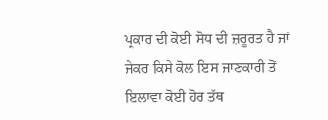ਪ੍ਰਕਾਰ ਦੀ ਕੋਈ ਸੋਧ ਦੀ ਜ਼ਰੂਰਤ ਹੈ ਜਾਂ ਜੇਕਰ ਕਿਸੇ ਕੋਲ ਇਸ ਜਾਣਕਾਰੀ ਤੋਂ ਇਲਾਵਾ ਕੋਈ ਹੋਰ ਤੱਥ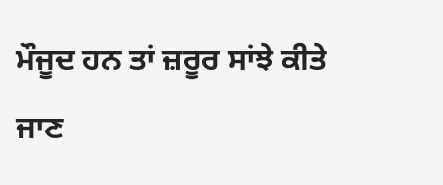ਮੌਜੂਦ ਹਨ ਤਾਂ ਜ਼ਰੂਰ ਸਾਂਝੇ ਕੀਤੇ ਜਾਣ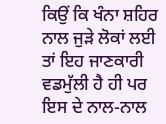ਕਿਉਂ ਕਿ ਖੰਨਾ ਸ਼ਹਿਰ ਨਾਲ ਜੁੜੇ ਲੋਕਾਂ ਲਈ ਤਾਂ ਇਹ ਜਾਣਕਾਰੀ ਵਡਮੁੱਲੀ ਹੈ ਹੀ ਪਰ ਇਸ ਦੇ ਨਾਲ-ਨਾਲ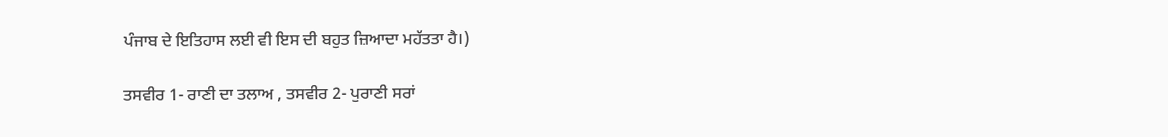ਪੰਜਾਬ ਦੇ ਇਤਿਹਾਸ ਲਈ ਵੀ ਇਸ ਦੀ ਬਹੁਤ ਜ਼ਿਆਦਾ ਮਹੱਤਤਾ ਹੈ।)

ਤਸਵੀਰ 1- ਰਾਣੀ ਦਾ ਤਲਾਅ , ਤਸਵੀਰ 2- ਪੁਰਾਣੀ ਸਰਾਂ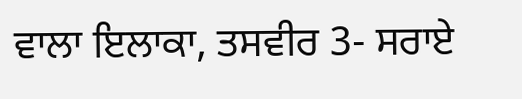ਵਾਲਾ ਇਲਾਕਾ, ਤਸਵੀਰ 3- ਸਰਾਏ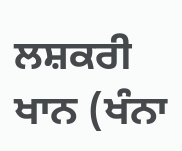ਲਸ਼ਕਰੀ ਖਾਨ (ਖੰਨਾ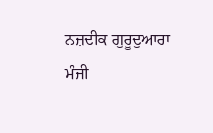ਨਜ਼ਦੀਕ ਗੁਰੂਦੁਆਰਾ ਮੰਜੀ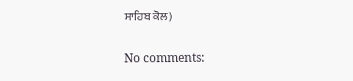ਸਾਹਿਬ ਕੋਲ)

No comments: